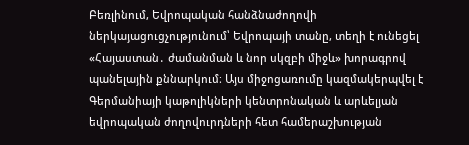Բեռլինում, Եվրոպական հանձնաժողովի ներկայացուցչությունում՝ Եվրոպայի տանը, տեղի է ունեցել «Հայաստան․ ժամանման և նոր սկզբի միջև» խորագրով պանելային քննարկում։ Այս միջոցառումը կազմակերպվել է Գերմանիայի կաթոլիկների կենտրոնական և արևելյան եվրոպական ժողովուրդների հետ համերաշխության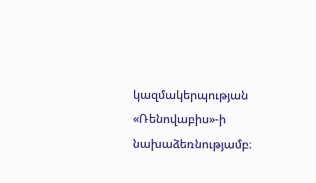կազմակերպության «Ռենովաբիս»-ի նախաձեռնությամբ։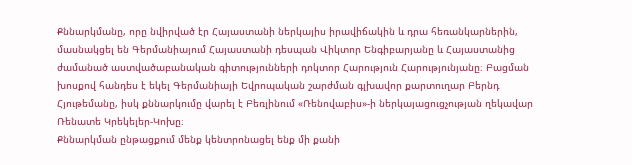Քննարկմանը, որը նվիրված էր Հայաստանի ներկայիս իրավիճակին և դրա հեռանկարներին, մասնակցել են Գերմանիայում Հայաստանի դեսպան Վիկտոր Ենգիբարյանը և Հայաստանից ժամանած աստվածաբանական գիտությունների դոկտոր Հարություն Հարությունյանը։ Բացման խոսքով հանդես է եկել Գերմանիայի Եվրոպական շարժման գլխավոր քարտուղար Բերնդ Հյութեմանը, իսկ քննարկումը վարել է Բեռլինում «Ռենովաբիս»-ի ներկայացուցչության ղեկավար Ռենատե Կրեկելեր-Կոխը։
Քննարկման ընթացքում մենք կենտրոնացել ենք մի քանի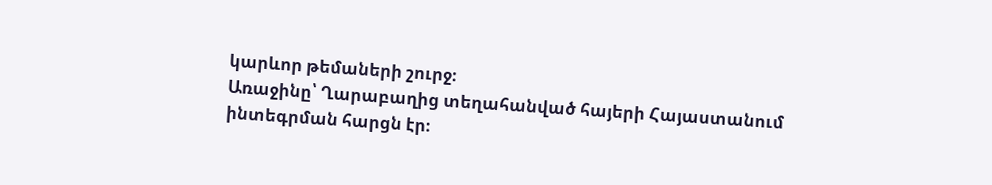կարևոր թեմաների շուրջ։
Առաջինը՝ Ղարաբաղից տեղահանված հայերի Հայաստանում ինտեգրման հարցն էր։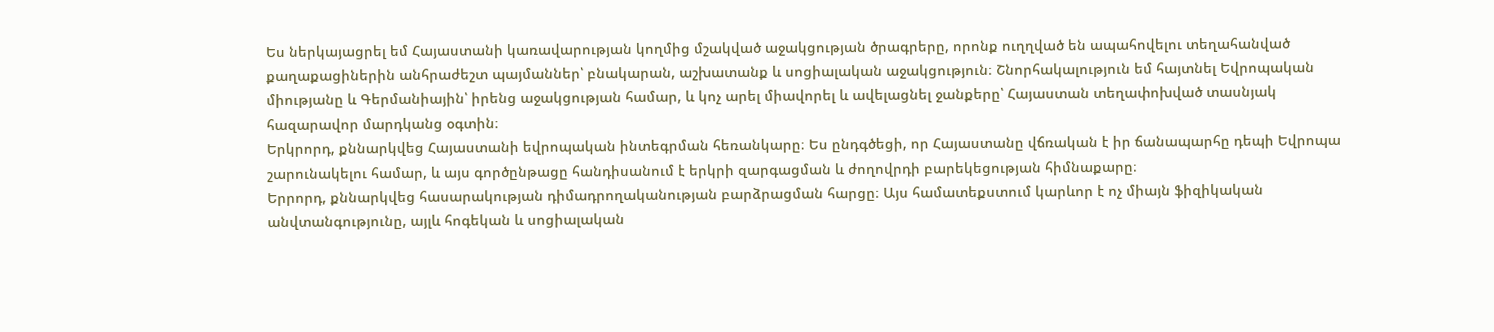Ես ներկայացրել եմ Հայաստանի կառավարության կողմից մշակված աջակցության ծրագրերը, որոնք ուղղված են ապահովելու տեղահանված քաղաքացիներին անհրաժեշտ պայմաններ՝ բնակարան, աշխատանք և սոցիալական աջակցություն։ Շնորհակալություն եմ հայտնել Եվրոպական միությանը և Գերմանիային՝ իրենց աջակցության համար, և կոչ արել միավորել և ավելացնել ջանքերը՝ Հայաստան տեղափոխված տասնյակ հազարավոր մարդկանց օգտին։
Երկրորդ, քննարկվեց Հայաստանի եվրոպական ինտեգրման հեռանկարը։ Ես ընդգծեցի, որ Հայաստանը վճռական է իր ճանապարհը դեպի Եվրոպա շարունակելու համար, և այս գործընթացը հանդիսանում է երկրի զարգացման և ժողովրդի բարեկեցության հիմնաքարը։
Երրորդ, քննարկվեց հասարակության դիմադրողականության բարձրացման հարցը։ Այս համատեքստում կարևոր է ոչ միայն ֆիզիկական անվտանգությունը, այլև հոգեկան և սոցիալական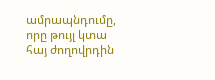ամրապնդումը, որը թույլ կտա հայ ժողովրդին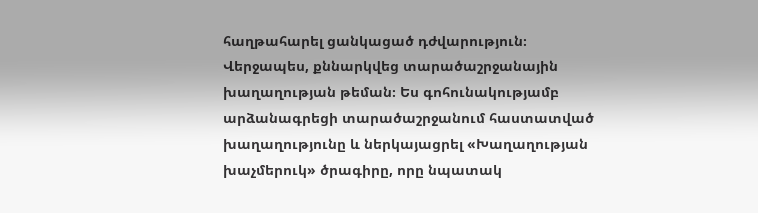հաղթահարել ցանկացած դժվարություն։
Վերջապես, քննարկվեց տարածաշրջանային խաղաղության թեման։ Ես գոհունակությամբ արձանագրեցի տարածաշրջանում հաստատված խաղաղությունը և ներկայացրել «Խաղաղության խաչմերուկ» ծրագիրը, որը նպատակ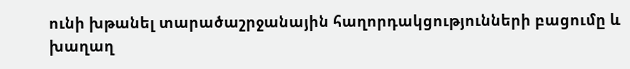ունի խթանել տարածաշրջանային հաղորդակցությունների բացումը և խաղաղ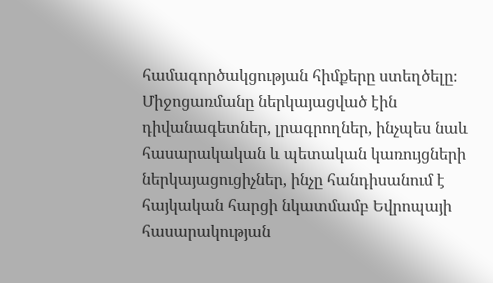համագործակցության հիմքերը ստեղծելը։
Միջոցառմանը ներկայացված էին դիվանագետներ, լրագրողներ, ինչպես նաև հասարակական և պետական կառույցների ներկայացուցիչներ, ինչը հանդիսանում է հայկական հարցի նկատմամբ Եվրոպայի հասարակության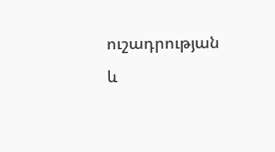ուշադրության և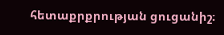հետաքրքրության ցուցանիշ։